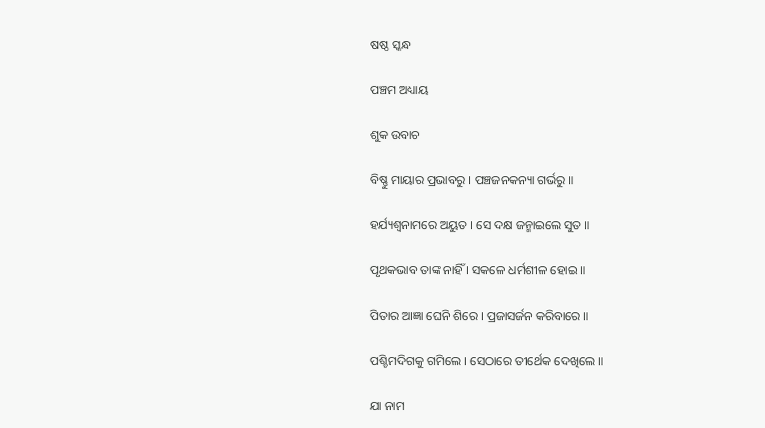ଷଷ୍ଠ ସ୍କନ୍ଧ

ପଞ୍ଚମ ଅଧ୍ୟାୟ

ଶୁକ ଉବାଚ

ବିଷ୍ଣୁ ମାୟାର ପ୍ରଭାବରୁ । ପଞ୍ଚଜନକନ୍ୟା ଗର୍ଭରୁ ॥

ହର୍ଯ୍ୟଶ୍ୱନାମରେ ଅୟୁତ । ସେ ଦକ୍ଷ ଜନ୍ମାଇଲେ ସୁତ ॥

ପୃଥକଭାବ ତାଙ୍କ ନାହିଁ । ସକଳେ ଧର୍ମଶୀଳ ହୋଇ ॥

ପିତାର ଆଜ୍ଞା ଘେନି ଶିରେ । ପ୍ରଜାସର୍ଜନ କରିବାରେ ॥

ପଶ୍ଚିମଦିଗକୁ ଗମିଲେ । ସେଠାରେ ତୀର୍ଥେକ ଦେଖିଲେ ॥

ଯା ନାମ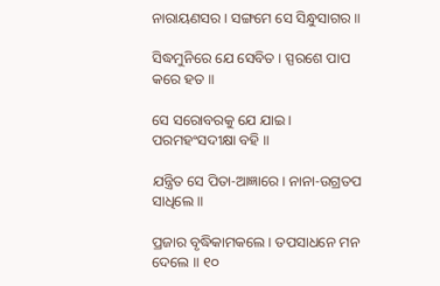ନାରାୟଣସର । ସଙ୍ଗମେ ସେ ସିନ୍ଧୁସାଗର ॥

ସିଦ୍ଧମୁନିରେ ଯେ ସେବିତ । ସ୍ପରଶେ ପାପ କରେ ହତ ॥

ସେ ସରୋବରକୁ ଯେ ଯାଇ । ପରମହଂସଦୀକ୍ଷା ବହି ॥

ଯନ୍ତ୍ରିତ ସେ ପିତା-ଆଜ୍ଞାରେ । ନାନା-ଉଗ୍ରତପ ସାଧିଲେ ॥

ପ୍ରଜାର ବୃଦ୍ଧିକାମକଲେ । ତପସାଧନେ ମନ ଦେଲେ ॥ ୧୦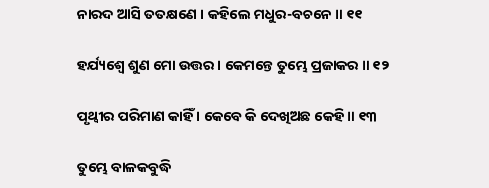ନାରଦ ଆସି ତତକ୍ଷଣେ । କହିଲେ ମଧୁର-ବଚନେ ॥ ୧୧

ହର୍ଯ୍ୟଶ୍ୱେ ଶୁଣ ମୋ ଉତ୍ତର । କେମନ୍ତେ ତୁମ୍ଭେ ପ୍ରଜାକର ॥ ୧୨

ପୃଥ୍ୱୀର ପରିମାଣ କାହିଁ । କେବେ କି ଦେଖିଅଛ କେହି ॥ ୧୩

ତୁମ୍ଭେ ବାଳକବୁଦ୍ଧି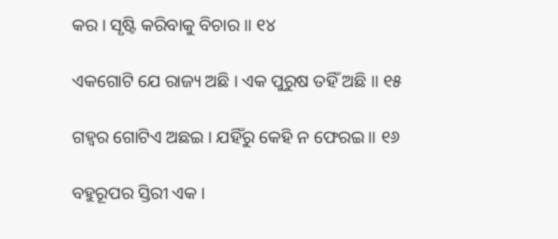କର । ସୃଷ୍ଟି କରିବାକୁ ବିଚାର ॥ ୧୪

ଏକଗୋଟି ଯେ ରାଜ୍ୟ ଅଛି । ଏକ ପୁରୁଷ ତହିଁ ଅଛି ॥ ୧୫

ଗହ୍ୱର ଗୋଟିଏ ଅଛଇ । ଯହିଁରୁ କେହି ନ ଫେରଇ ॥ ୧୬

ବହୁରୂପର ସ୍ତିରୀ ଏକ ।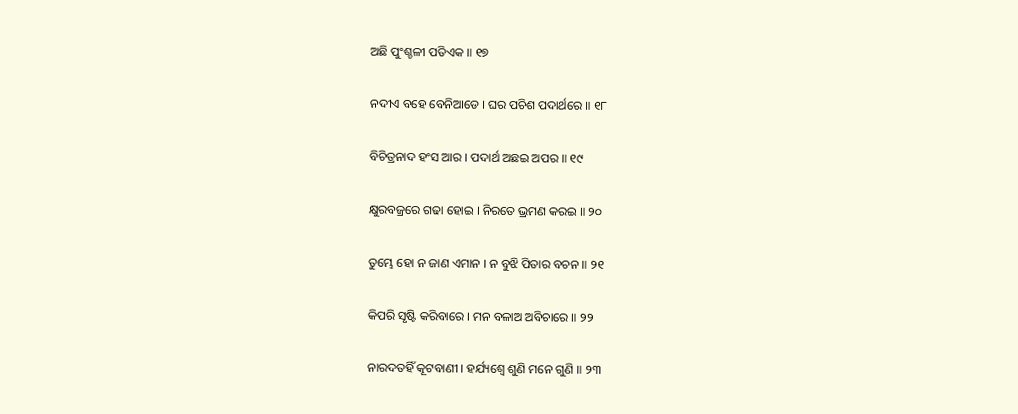ଅଛି ପୁଂଶ୍ଚଳୀ ପତିଏକ ॥ ୧୭

ନଦୀଏ ବହେ ବେନିଆଡେ । ଘର ପଚିଶ ପଦାର୍ଥରେ ॥ ୧୮

ବିଚିତ୍ରନାଦ ହଂସ ଆର । ପଦାର୍ଥ ଅଛଇ ଅପର ॥ ୧୯

କ୍ଷୁରବଜ୍ରରେ ଗଢା ହୋଇ । ନିରତେ ଭ୍ରମଣ କରଇ ॥ ୨୦

ତୁମ୍ଭେ ହୋ ନ ଜାଣ ଏମାନ । ନ ବୁଝି ପିତାର ବଚନ ॥ ୨୧

କିପରି ସୃଷ୍ଟି କରିବାରେ । ମନ ବଳାଅ ଅବିଚାରେ ॥ ୨୨

ନାରଦତହିଁ କୂଟବାଣୀ । ହର୍ଯ୍ୟଶ୍ୱେ ଶୁଣି ମନେ ଗୁଣି ॥ ୨୩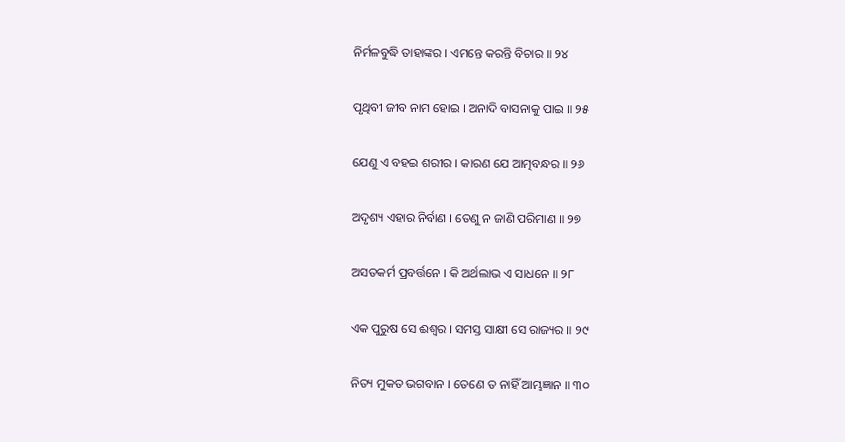ନିର୍ମଳବୁଦ୍ଧି ତାହାଙ୍କର । ଏମନ୍ତେ କରନ୍ତି ବିଚାର ॥ ୨୪

ପୃଥିବୀ ଜୀବ ନାମ ହୋଇ । ଅନାଦି ବାସନାକୁ ପାଇ ॥ ୨୫

ଯେଣୁ ଏ ବହଇ ଶରୀର । କାରଣ ଯେ ଆତ୍ମବନ୍ଧର ॥ ୨୬

ଅଦୃଶ୍ୟ ଏହାର ନିର୍ବାଣ । ତେଣୁ ନ ଜାଣି ପରିମାଣ ॥ ୨୭

ଅସତକର୍ମ ପ୍ରବର୍ତ୍ତନେ । କି ଅର୍ଥଲାଭ ଏ ସାଧନେ ॥ ୨୮

ଏକ ପୁରୁଷ ସେ ଈଶ୍ୱର । ସମସ୍ତ ସାକ୍ଷୀ ସେ ରାଜ୍ୟର ॥ ୨୯

ନିତ୍ୟ ମୁକତ ଭଗବାନ । ତେଣେ ତ ନାହିଁ ଆମ୍ଭଜ୍ଞାନ ॥ ୩୦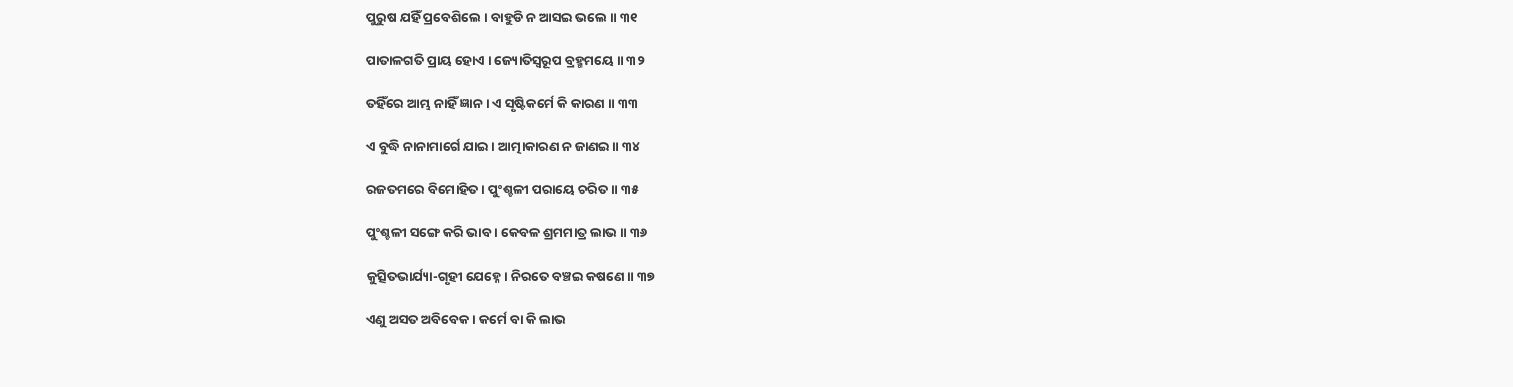ପୁରୁଷ ଯହିଁ ପ୍ରବେଶିଲେ । ବାହୁଡି ନ ଆସଇ ଭଲେ ॥ ୩୧

ପାତାଳଗତି ପ୍ରାୟ ହୋଏ । ଜ୍ୟୋତିସ୍ୱରୂପ ବ୍ରହ୍ମମୟେ ॥ ୩୨

ତହିଁରେ ଆମ୍ଭ ନାହିଁ ଜ୍ଞାନ । ଏ ସୃଷ୍ଟିକର୍ମେ କି କାରଣ ॥ ୩୩

ଏ ବୁଦ୍ଧି ନାନାମାର୍ଗେ ଯାଇ । ଆତ୍ମାକାରଣ ନ ଜାଣଇ ॥ ୩୪

ରଜତମରେ ବିମୋହିତ । ପୁଂଶ୍ଚଳୀ ପରାୟେ ଚରିତ ॥ ୩୫

ପୁଂଶ୍ଚଳୀ ସଙ୍ଗେ କରି ଭାବ । କେବଳ ଶ୍ରମମାତ୍ର ଲାଭ ॥ ୩୬

କୁତ୍ସିତଭାର୍ଯ୍ୟା-ଗୃହୀ ଯେହ୍ନେ । ନିରତେ ବଞ୍ଚଇ କଷଣେ ॥ ୩୭

ଏଣୁ ଅସତ ଅବିବେକ । କର୍ମେ ବା କି ଲାଭ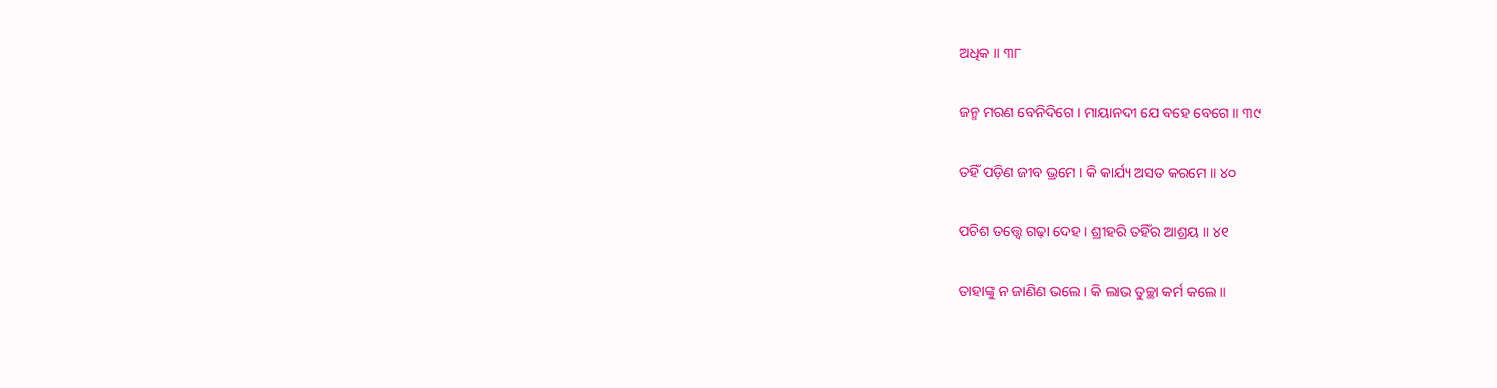ଅଧିକ ॥ ୩୮

ଜନ୍ମ ମରଣ ବେନିଦିଗେ । ମାୟାନଦୀ ଯେ ବହେ ବେଗେ ॥ ୩୯

ତହିଁ ପଡ଼ିଣ ଜୀବ ଭ୍ରମେ । କି କାର୍ଯ୍ୟ ଅସତ କରମେ ॥ ୪୦

ପଚିଶ ତତ୍ତ୍ୱେ ଗଢ଼ା ଦେହ । ଶ୍ରୀହରି ତହିଁର ଆଶ୍ରୟ ॥ ୪୧

ତାହାଙ୍କୁ ନ ଜାଣିଣ ଭଲେ । କି ଲାଭ ତୁଚ୍ଛା କର୍ମ କଲେ ॥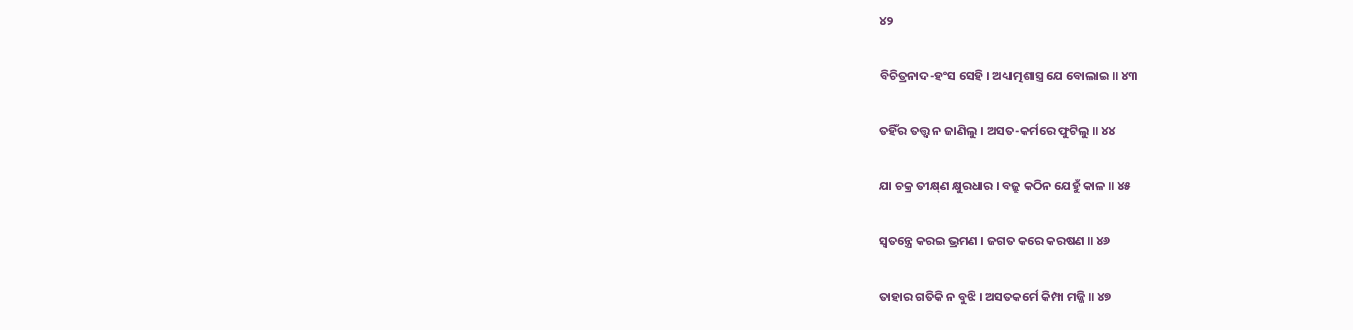୪୨

ବିଚିତ୍ରନାଦ-ହଂସ ସେହି । ଅଧ୍ୟାତ୍ମଶାସ୍ତ୍ର ଯେ ବୋଲାଇ ॥ ୪୩

ତହିଁର ତତ୍ତ୍ୱ ନ ଜାଣିଲୁ । ଅସତ-କର୍ମରେ ଫୁଟିଲୁ ॥ ୪୪

ଯା ଚକ୍ର ତୀକ୍ଷ୍‌ଣ କ୍ଷୁରଧାର । ବଜ୍ରୁ କଠିନ ଯେହୁଁ କାଳ ॥ ୪୫

ସ୍ୱତନ୍ତ୍ରେ କରଇ ଭ୍ରମଣ । ଜଗତ କରେ କରଷଣ ॥ ୪୬

ତାହାର ଗତିକି ନ ବୁଝି । ଅସତକର୍ମେ କିମ୍ପା ମଜ୍ଜି ॥ ୪୭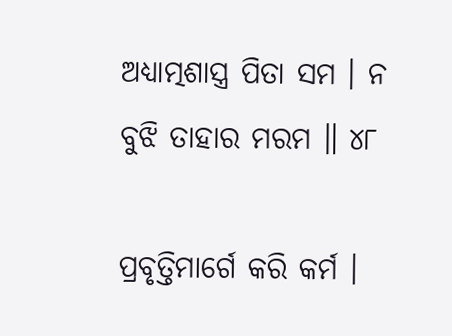ଅଧ୍ୟାତ୍ମଶାସ୍ତ୍ର ପିତା ସମ । ନ ବୁଝି ତାହାର ମରମ ॥ ୪୮

ପ୍ରବୃତ୍ତିମାର୍ଗେ କରି କର୍ମ ।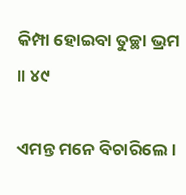କିମ୍ପା ହୋଇବା ତୁଚ୍ଛା ଭ୍ରମ ॥ ୪୯

ଏମନ୍ତ ମନେ ବିଚାରିଲେ ।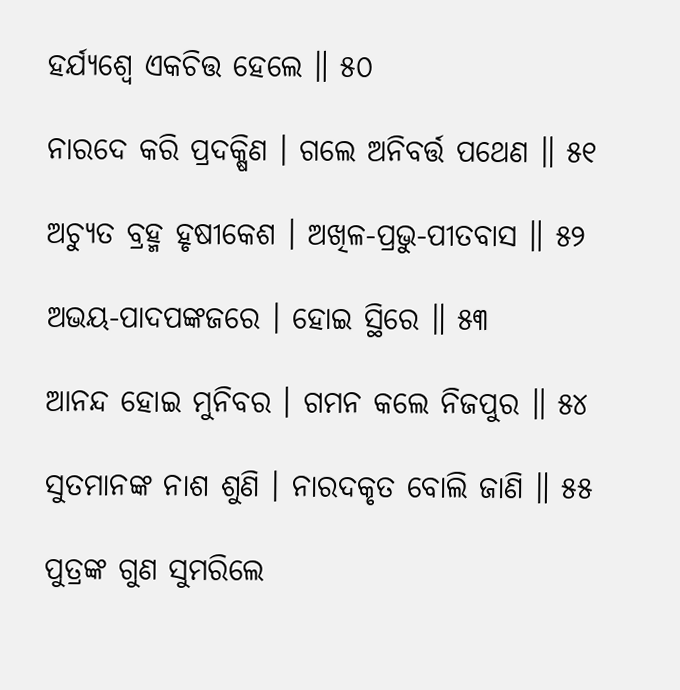ହର୍ଯ୍ୟଶ୍ୱେ ଏକଚିତ୍ତ ହେଲେ ॥ ୫୦

ନାରଦେ କରି ପ୍ରଦକ୍ଷିଣ । ଗଲେ ଅନିବର୍ତ୍ତ ପଥେଣ ॥ ୫୧

ଅଚ୍ୟୁତ ବ୍ରହ୍ମ ହୃଷୀକେଶ । ଅଖିଳ-ପ୍ରଭୁ-ପୀତବାସ ॥ ୫୨

ଅଭୟ-ପାଦପଙ୍କଜରେ । ହୋଇ ସ୍ଥିରେ ॥ ୫୩

ଆନନ୍ଦ ହୋଇ ମୁନିବର । ଗମନ କଲେ ନିଜପୁର ॥ ୫୪

ସୁତମାନଙ୍କ ନାଶ ଶୁଣି । ନାରଦକୃତ ବୋଲି ଜାଣି ॥ ୫୫

ପୁତ୍ରଙ୍କ ଗୁଣ ସୁମରିଲେ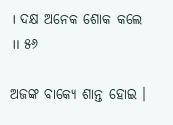। ଦକ୍ଷ ଅନେକ ଶୋକ କଲେ ॥ ୫୬

ଅଜଙ୍କ ବାକ୍ୟେ ଶାନ୍ତ ହୋଇ ।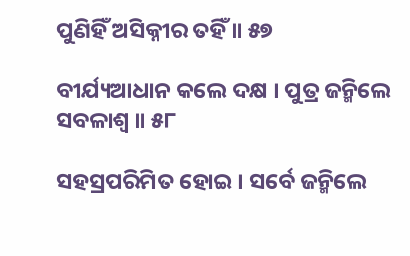ପୁଣିହିଁ ଅସିକ୍ନୀର ତହିଁ ॥ ୫୭

ବୀର୍ଯ୍ୟଆଧାନ କଲେ ଦକ୍ଷ । ପୁତ୍ର ଜନ୍ମିଲେ ସବଳାଶ୍ୱ ॥ ୫୮

ସହସ୍ରପରିମିତ ହୋଇ । ସର୍ବେ ଜନ୍ମିଲେ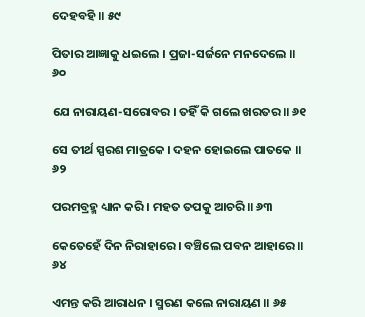ଦେହବହି ॥ ୫୯

ପିତାର ଆଜ୍ଞାକୁ ଧଇଲେ । ପ୍ରଜା-ସର୍ଜନେ ମନଦେଲେ ॥ ୬୦

ଯେ ନାରାୟଣ-ସରୋବର । ତହିଁ କି ଗଲେ ଖରତର ॥ ୬୧

ସେ ତୀର୍ଥ ସ୍ପରଶ ମାତ୍ରକେ । ଦହନ ହୋଇଲେ ପାତକେ ॥ ୬୨

ପରମବ୍ରହ୍ମ ଧ୍ୟାନ କରି । ମହତ ତପକୁ ଆଚରି ॥ ୬୩

କେତେହେଁ ଦିନ ନିରାହାରେ । ବଞ୍ଚିଲେ ପବନ ଆହାରେ ॥ ୬୪

ଏମନ୍ତ କରି ଆରାଧନ । ସ୍ମରଣ କଲେ ନାରାୟଣ ॥ ୬୫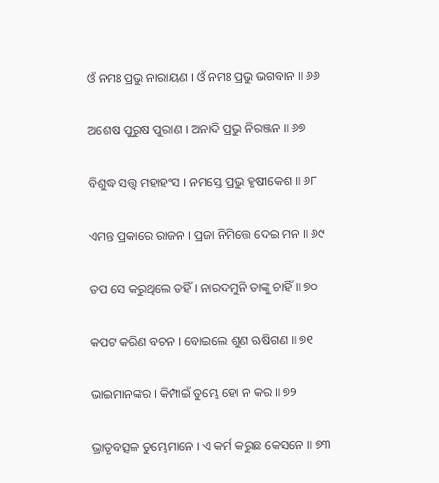ଓଁ ନମଃ ପ୍ରଭୁ ନାରାୟଣ । ଓଁ ନମଃ ପ୍ରଭୁ ଭଗବାନ ॥ ୬୬

ଅଶେଷ ପୁରୁଷ ପୁରାଣ । ଅନାଦି ପ୍ରଭୁ ନିରଞ୍ଜନ ॥ ୬୭

ବିଶୁଦ୍ଧ ସତ୍ତ୍ୱ ମହାହଂସ । ନମସ୍ତେ ପ୍ରଭୁ ହୃଷୀକେଶ ॥ ୬୮

ଏମନ୍ତ ପ୍ରକାରେ ରାଜନ । ପ୍ରଜା ନିମିତ୍ତେ ଦେଇ ମନ ॥ ୬୯

ତପ ସେ କରୁଥିଲେ ତହିଁ । ନାରଦମୁନି ତାଙ୍କୁ ଚାହିଁ ॥ ୭୦

କପଟ କରିଣ ବଚନ । ବୋଇଲେ ଶୁଣ ଋଷିଗଣ ॥ ୭୧

ଭାଇମାନଙ୍କର । କିମ୍ପାଇଁ ତୁମ୍ଭେ ହୋ ନ କର ॥ ୭୨

ଭ୍ରାତୃବତ୍ସଳ ତୁମ୍ଭେମାନେ । ଏ କର୍ମ କରୁଛ କେସନେ ॥ ୭୩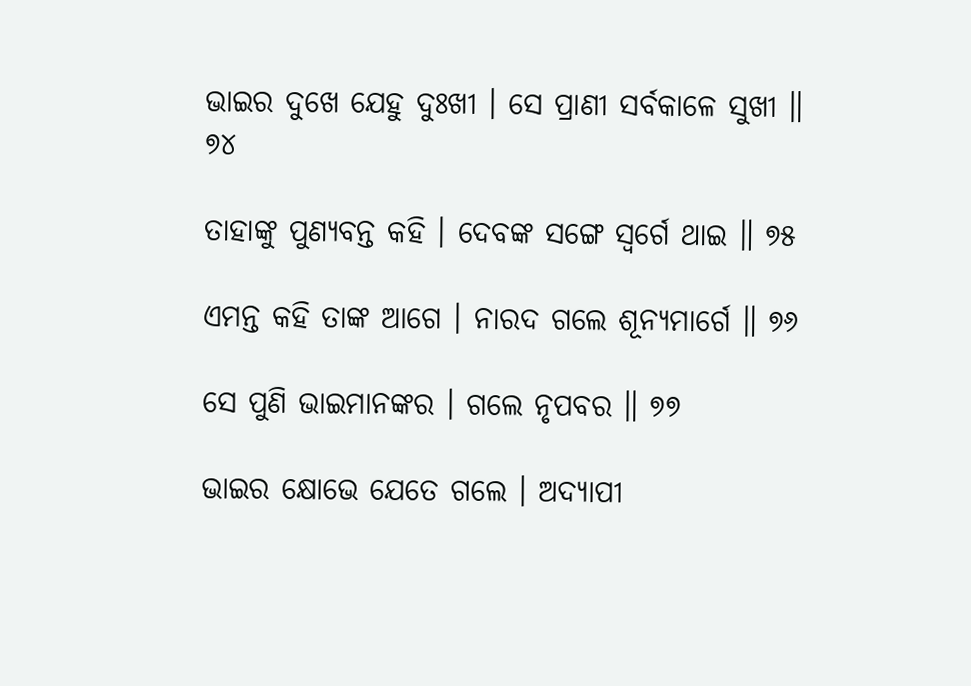ଭାଇର ଦୁଖେ ଯେହୁ ଦୁଃଖୀ । ସେ ପ୍ରାଣୀ ସର୍ବକାଳେ ସୁଖୀ ॥ ୭୪

ତାହାଙ୍କୁ ପୁଣ୍ୟବନ୍ତ କହି । ଦେବଙ୍କ ସଙ୍ଗେ ସ୍ୱର୍ଗେ ଥାଇ ॥ ୭୫

ଏମନ୍ତ କହି ତାଙ୍କ ଆଗେ । ନାରଦ ଗଲେ ଶୂନ୍ୟମାର୍ଗେ ॥ ୭୬

ସେ ପୁଣି ଭାଇମାନଙ୍କର । ଗଲେ ନୃପବର ॥ ୭୭

ଭାଇର କ୍ଷୋଭେ ଯେତେ ଗଲେ । ଅଦ୍ୟାପୀ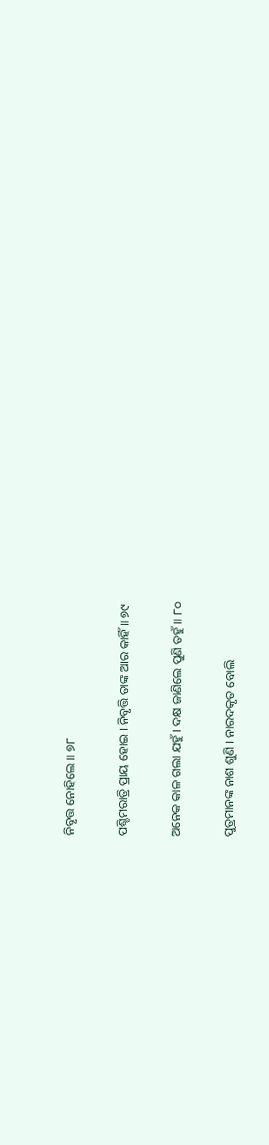ନିବୃତ୍ତ ନୋହିଲେ ॥ ୭୮

ପଶ୍ଚିମରାତ୍ରି ପ୍ରାୟ ହୋଇ । ନିବୃତ୍ତି ତାଙ୍କ ଆର କାହିଁ ॥ ୭୯

ଅନେକ କାଳ ଗଲା ଯହୁଁ । ଦକ୍ଷ ଜାଣିଲେ ପୁଣି ତହୁଁ ॥ ୮୦

ପୁତ୍ରମାନଙ୍କ ନାଶ ଶୁଣି । ନାରଦକୃତ ବୋଲି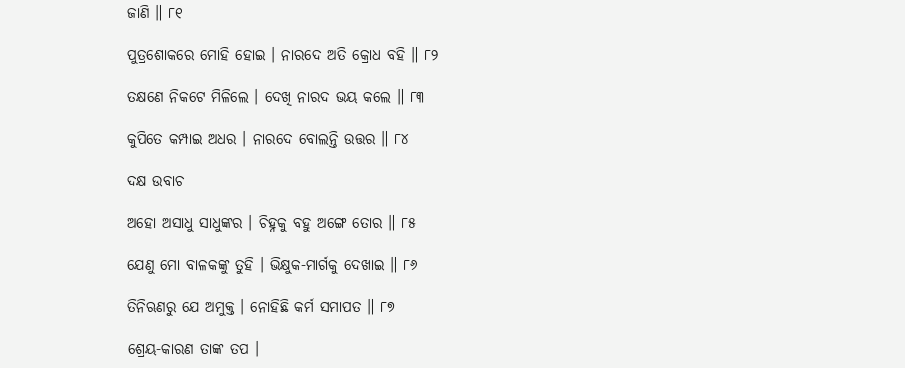ଜାଣି ॥ ୮୧

ପୁତ୍ରଶୋକରେ ମୋହି ହୋଇ । ନାରଦେ ଅତି କ୍ରୋଧ ବହି ॥ ୮୨

ତକ୍ଷଣେ ନିକଟେ ମିଳିଲେ । ଦେଖି ନାରଦ ଭୟ କଲେ ॥ ୮୩

କୁପିତେ କମ୍ପାଇ ଅଧର । ନାରଦେ ବୋଲନ୍ତି ଉତ୍ତର ॥ ୮୪

ଦକ୍ଷ ଉବାଚ

ଅହୋ ଅସାଧୁ ସାଧୁଙ୍କର । ଚିହ୍ନକୁ ବହୁ ଅଙ୍ଗେ ତୋର ॥ ୮୫

ଯେଣୁ ମୋ ବାଳକଙ୍କୁ ତୁହି । ଭିକ୍ଷୁକ-ମାର୍ଗକୁ ଦେଖାଇ ॥ ୮୬

ତିନିଋଣରୁ ଯେ ଅମୁକ୍ତ । ନୋହିଛି କର୍ମ ସମାପତ ॥ ୮୭

ଶ୍ରେୟ-କାରଣ ତାଙ୍କ ତପ ।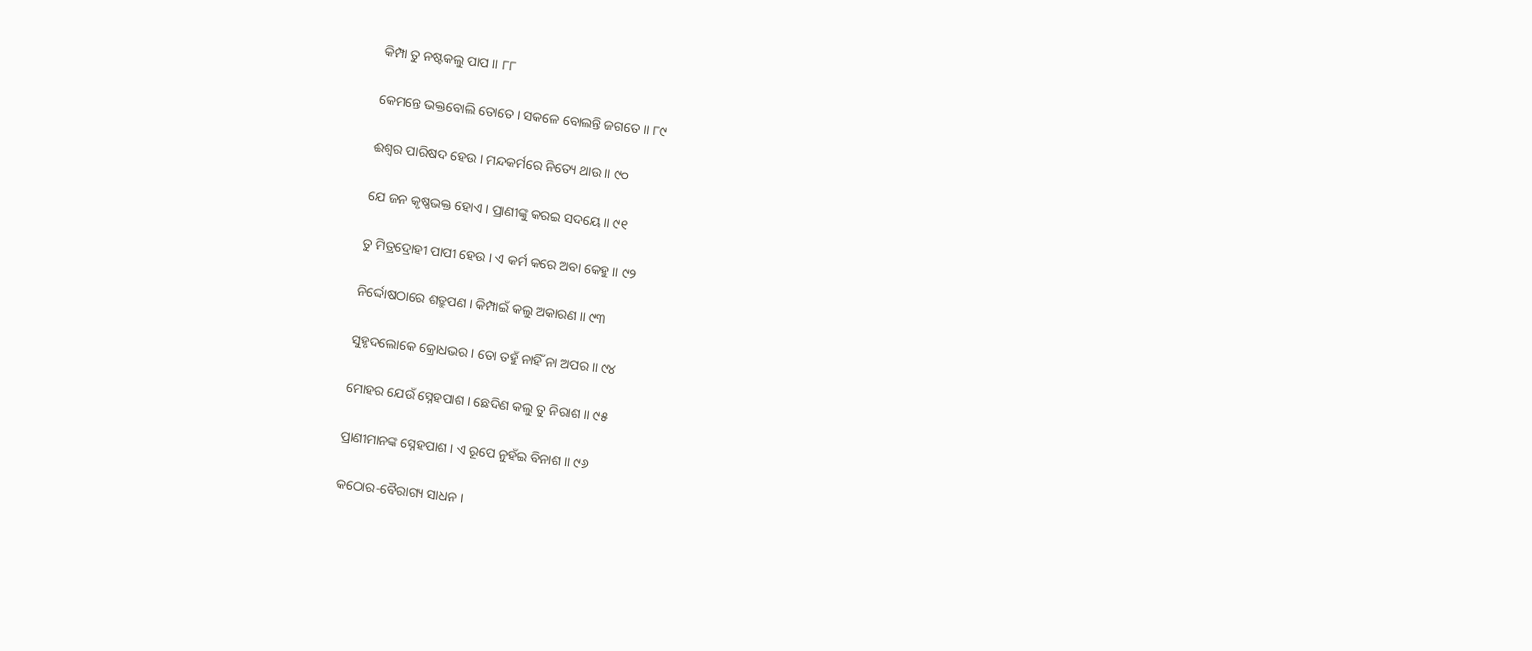କିମ୍ପା ତୁ ନଷ୍ଟକଲୁ ପାପ ॥ ୮୮

କେମନ୍ତେ ଭକ୍ତବୋଲି ତୋତେ । ସକଳେ ବୋଲନ୍ତି ଜଗତେ ॥ ୮୯

ଈଶ୍ୱର ପାରିଷଦ ହେଉ । ମନ୍ଦକର୍ମରେ ନିତ୍ୟେ ଥାଉ ॥ ୯୦

ଯେ ଜନ କୃଷ୍ଣଭକ୍ତ ହୋଏ । ପ୍ରାଣୀଙ୍କୁ କରଇ ସଦୟେ ॥ ୯୧

ତୁ ମିତ୍ରଦ୍ରୋହୀ ପାପୀ ହେଉ । ଏ କର୍ମ କରେ ଅବା କେହୁ ॥ ୯୨

ନିର୍ଦ୍ଦୋଷଠାରେ ଶତ୍ରୁପଣ । କିମ୍ପାଇଁ କଲୁ ଅକାରଣ ॥ ୯୩

ସୁହୃଦଲୋକେ କ୍ରୋଧଭର । ତୋ ତହୁଁ ନାହିଁ ନା ଅପର ॥ ୯୪

ମୋହର ଯେଉଁ ସ୍ନେହପାଶ । ଛେଦିଣ କଲୁ ତୁ ନିରାଶ ॥ ୯୫

ପ୍ରାଣୀମାନଙ୍କ ସ୍ନେହପାଶ । ଏ ରୂପେ ନୁହଁଇ ବିନାଶ ॥ ୯୬

କଠୋର-ବୈରାଗ୍ୟ ସାଧନ ।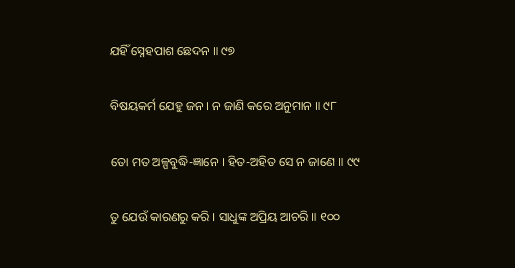ଯହିଁ ସ୍ନେହପାଶ ଛେଦନ ॥ ୯୭

ବିଷୟକର୍ମ ଯେହୁ ଜନ । ନ ଜାଣି କରେ ଅନୁମାନ ॥ ୯୮

ତୋ ମତ ଅଳ୍ପବୁଦ୍ଧି-ଜ୍ଞାନେ । ହିତ-ଅହିତ ସେ ନ ଜାଣେ ॥ ୯୯

ତୁ ଯେଉଁ କାରଣରୁ କରି । ସାଧୁଙ୍କ ଅପ୍ରିୟ ଆଚରି ॥ ୧୦୦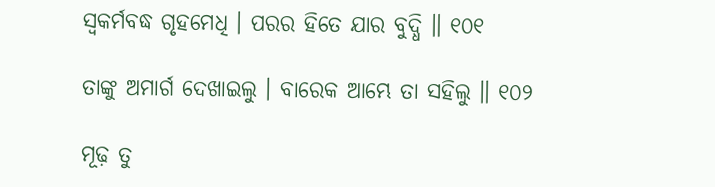ସ୍ୱକର୍ମବଦ୍ଧ ଗୃହମେଧି । ପରର ହିତେ ଯାର ବୁଦ୍ଧି ॥ ୧୦୧

ତାଙ୍କୁ ଅମାର୍ଗ ଦେଖାଇଲୁ । ବାରେକ ଆମ୍ଭେ ତା ସହିଲୁ ॥ ୧୦୨

ମୂଢ଼ ତୁ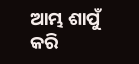ଆମ୍ଭ ଶାପୁଁ କରି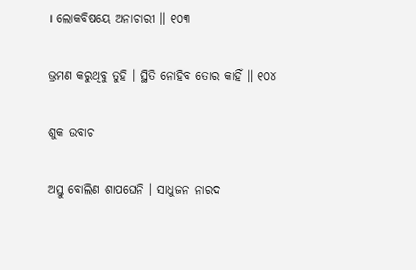। ଲୋକବିଷୟେ ଅନାଚାରୀ ॥ ୧୦୩

ଭ୍ରମଣ କରୁଥିବୁ ତୁହି । ସ୍ଥିତି ନୋହିବ ତୋର କାହିଁ ॥ ୧୦୪

ଶୁକ ଉବାଚ

ଅସ୍ତୁ ବୋଲିଣ ଶାପଘେନି । ସାଧୁଜନ ନାରଦ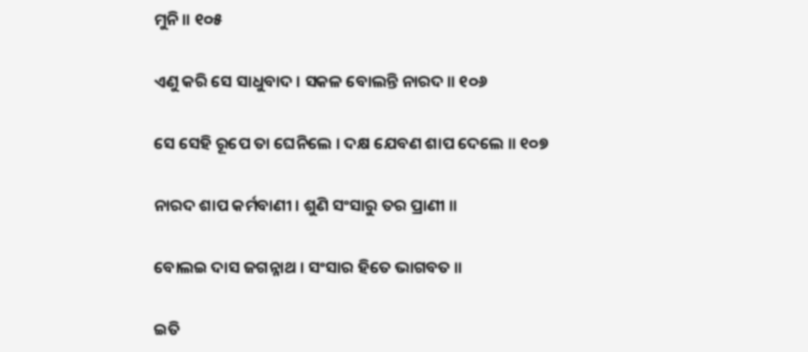ମୁନି ॥ ୧୦୫

ଏଣୁ କରି ସେ ସାଧୁବାଦ । ସକଳ ବୋଲନ୍ତି ନାରଦ ॥ ୧୦୬

ସେ ସେହି ରୂପେ ତା ଘେନିଲେ । ଦକ୍ଷ ଯେବଣ ଶାପ ଦେଲେ ॥ ୧୦୭

ନାରଦ ଶାପ କର୍ମବାଣୀ । ଶୁଣି ସଂସାରୁ ତର ପ୍ରାଣୀ ॥

ବୋଲଇ ଦାସ ଜଗନ୍ନାଥ । ସଂସାର ହିତେ ଭାଗବତ ॥

ଇତି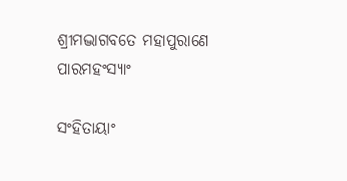ଶ୍ରୀମଦ୍ଭାଗବତେ ମହାପୁରାଣେ ପାରମହଂସ୍ୟାଂ

ସଂହିତାୟାଂ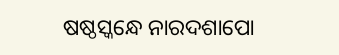ଷଷ୍ଠସ୍କନ୍ଧେ ନାରଦଶାପୋ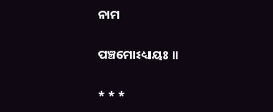ନାମ

ପଞ୍ଚମୋଽଧ୍ୟାୟଃ ॥

* * *